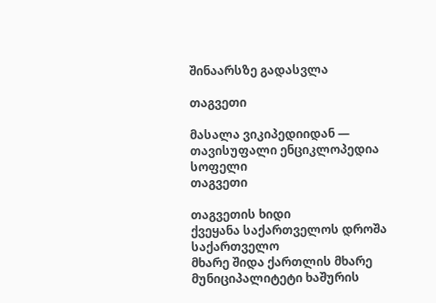შინაარსზე გადასვლა

თაგვეთი

მასალა ვიკიპედიიდან — თავისუფალი ენციკლოპედია
სოფელი
თაგვეთი

თაგვეთის ხიდი
ქვეყანა საქართველოს დროშა საქართველო
მხარე შიდა ქართლის მხარე
მუნიციპალიტეტი ხაშურის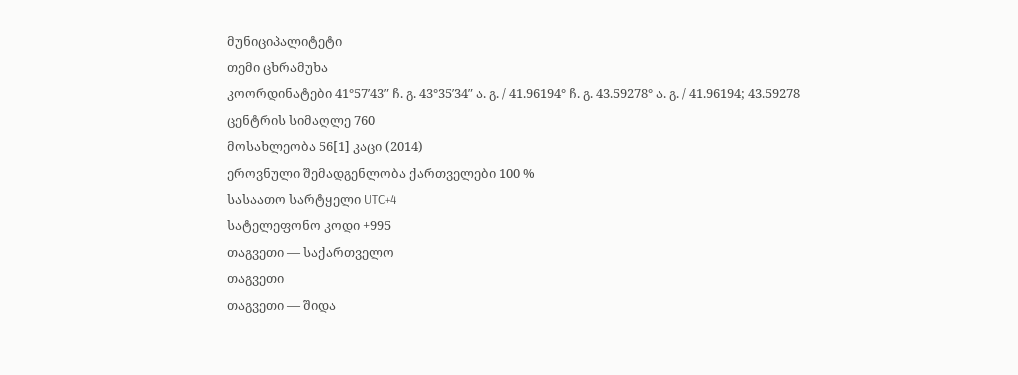მუნიციპალიტეტი
თემი ცხრამუხა
კოორდინატები 41°57′43″ ჩ. გ. 43°35′34″ ა. გ. / 41.96194° ჩ. გ. 43.59278° ა. გ. / 41.96194; 43.59278
ცენტრის სიმაღლე 760
მოსახლეობა 56[1] კაცი (2014)
ეროვნული შემადგენლობა ქართველები 100 %
სასაათო სარტყელი UTC+4
სატელეფონო კოდი +995
თაგვეთი — საქართველო
თაგვეთი
თაგვეთი — შიდა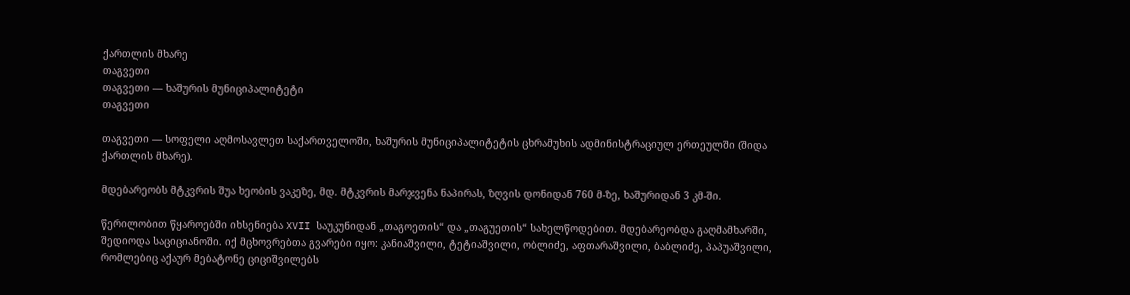ქართლის მხარე
თაგვეთი
თაგვეთი — ხაშურის მუნიციპალიტეტი
თაგვეთი

თაგვეთი — სოფელი აღმოსავლეთ საქართველოში, ხაშურის მუნიციპალიტეტის ცხრამუხის ადმინისტრაციულ ერთეულში (შიდა ქართლის მხარე).

მდებარეობს მტკვრის შუა ხეობის ვაკეზე, მდ. მტკვრის მარჯვენა ნაპირას, ზღვის დონიდან 760 მ-ზე, ხაშურიდან 3 კმ-ში.

წერილობით წყაროებში იხსენიება XVII საუკუნიდან „თაგოეთის“ და „თაგუეთის“ სახელწოდებით. მდებარეობდა გაღმამხარში, შედიოდა საციციანოში. იქ მცხოვრებთა გვარები იყო: კანიაშვილი, ტეტიაშვილი, ობლიძე, აფთარაშვილი, ბაბლიძე, პაპუაშვილი, რომლებიც აქაურ მებატონე ციციშვილებს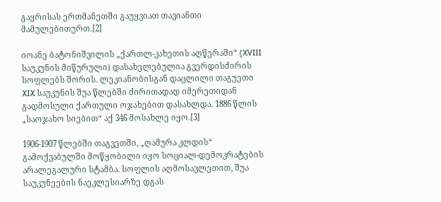გაყრისას ერთმანეთში გაუყვიათ თავიანთი მამულებითურთ.[2]

იოანე ბატონიშვილის „ქართლ-კახეთის აღწერაში“ (XVIII საუკუნის მიწურული) დასახელებულია გვერდისძირის სოფლებს შორის. ლეკიანობისგან დაცლილი თაგუეთი XIX საუკუნის შუა წლებში ძირითადად იმერეთიდან გადმოსული ქართული ოჯახებით დასახლდა. 1886 წლის „საოჯახო სიებით“ აქ 346 მოსახლე იყო.[3]

1906-1907 წლებში თაგვეთში, „ღამურა კლდის“ გამოქვაბულში მოწყობილი იყო სოციალ-დემოკრატების არალეგალური სტამბა. სოფლის აღმოსავლეთით, შუა საუკუნეების ნაეკლესიარზე დგას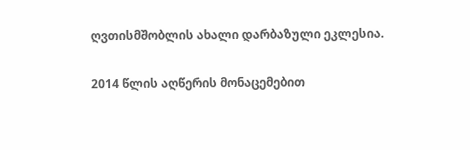ღვთისმშობლის ახალი დარბაზული ეკლესია.

2014 წლის აღწერის მონაცემებით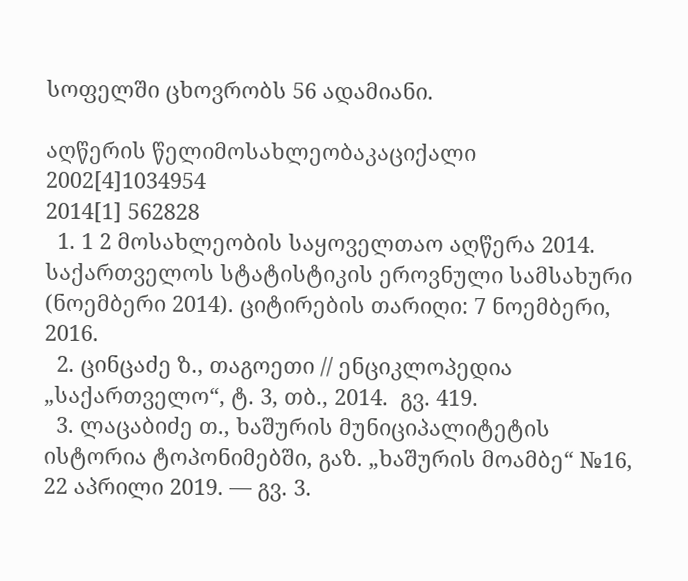სოფელში ცხოვრობს 56 ადამიანი.

აღწერის წელიმოსახლეობაკაციქალი
2002[4]1034954
2014[1] 562828
  1. 1 2 მოსახლეობის საყოველთაო აღწერა 2014. საქართველოს სტატისტიკის ეროვნული სამსახური (ნოემბერი 2014). ციტირების თარიღი: 7 ნოემბერი, 2016.
  2. ცინცაძე ზ., თაგოეთი // ენციკლოპედია „საქართველო“, ტ. 3, თბ., 2014.  გვ. 419.
  3. ლაცაბიძე თ., ხაშურის მუნიციპალიტეტის ისტორია ტოპონიმებში, გაზ. „ხაშურის მოამბე“ №16, 22 აპრილი 2019. — გვ. 3.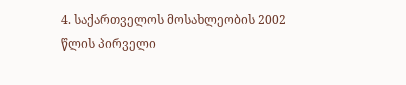4. საქართველოს მოსახლეობის 2002 წლის პირველი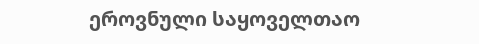ეროვნული საყოველთაო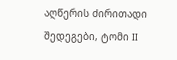აღწერის ძირითადი შედეგები, ტომი II